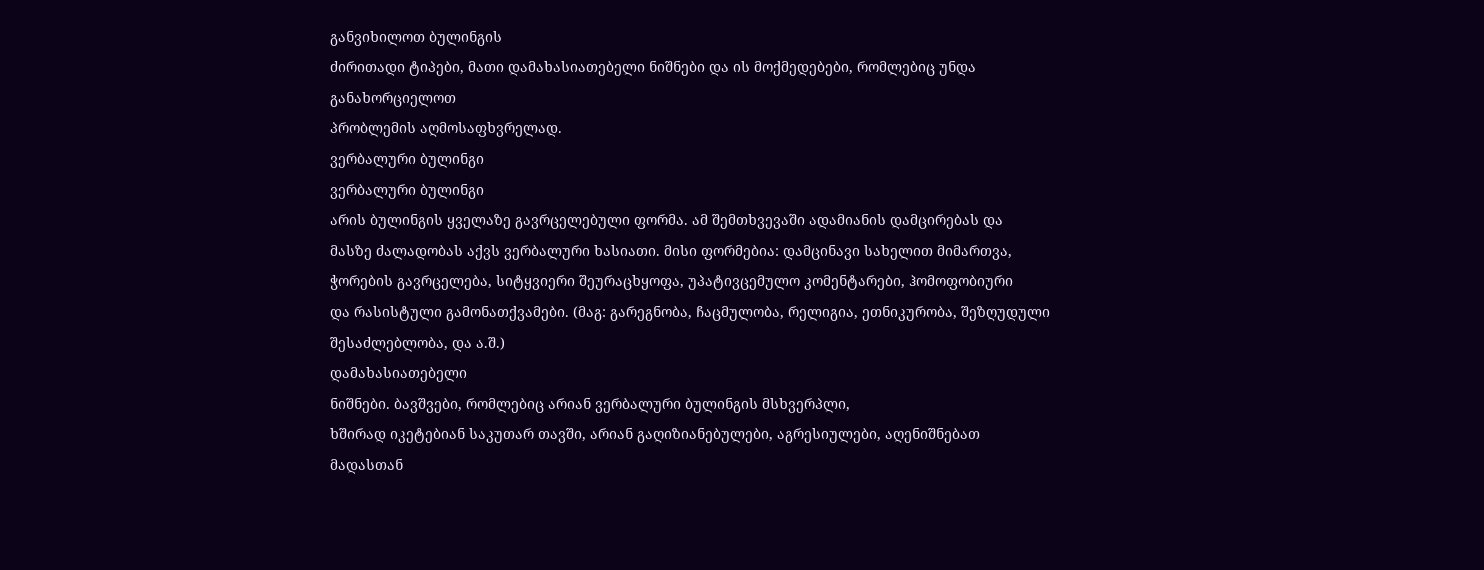განვიხილოთ ბულინგის
ძირითადი ტიპები, მათი დამახასიათებელი ნიშნები და ის მოქმედებები, რომლებიც უნდა განახორციელოთ
პრობლემის აღმოსაფხვრელად.
ვერბალური ბულინგი
ვერბალური ბულინგი
არის ბულინგის ყველაზე გავრცელებული ფორმა. ამ შემთხვევაში ადამიანის დამცირებას და
მასზე ძალადობას აქვს ვერბალური ხასიათი. მისი ფორმებია: დამცინავი სახელით მიმართვა,
ჭორების გავრცელება, სიტყვიერი შეურაცხყოფა, უპატივცემულო კომენტარები, ჰომოფობიური
და რასისტული გამონათქვამები. (მაგ: გარეგნობა, ჩაცმულობა, რელიგია, ეთნიკურობა, შეზღუდული
შესაძლებლობა, და ა.შ.)
დამახასიათებელი
ნიშნები. ბავშვები, რომლებიც არიან ვერბალური ბულინგის მსხვერპლი,
ხშირად იკეტებიან საკუთარ თავში, არიან გაღიზიანებულები, აგრესიულები, აღენიშნებათ
მადასთან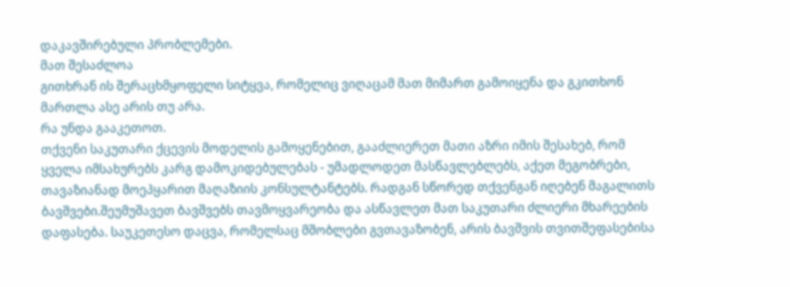დაკავშირებული პრობლემები.
მათ შესაძლოა
გითხრან ის შერაცხმყოფელი სიტყვა, რომელიც ვიღაცამ მათ მიმართ გამოიყენა და გკითხონ
მართლა ასე არის თუ არა.
რა უნდა გააკეთოთ.
თქვენი საკუთარი ქცევის მოდელის გამოყენებით, გააძლიერეთ მათი აზრი იმის შესახებ, რომ
ყველა იმსახურებს კარგ დამოკიდებულებას - უმადლოდეთ მასწავლებლებს, აქეთ მეგობრები,
თავაზიანად მოეპყარით მაღაზიის კონსულტანტებს. რადგან სწორედ თქვენგან იღებენ მაგალითს
ბავშვები.შეუმუშავეთ ბავშვებს თავმოყვარეობა და ასწავლეთ მათ საკუთარი ძლიერი მხარეების
დაფასება. საუკეთესო დაცვა, რომელსაც მშობლები გვთავაზობენ, არის ბავშვის თვითშეფასებისა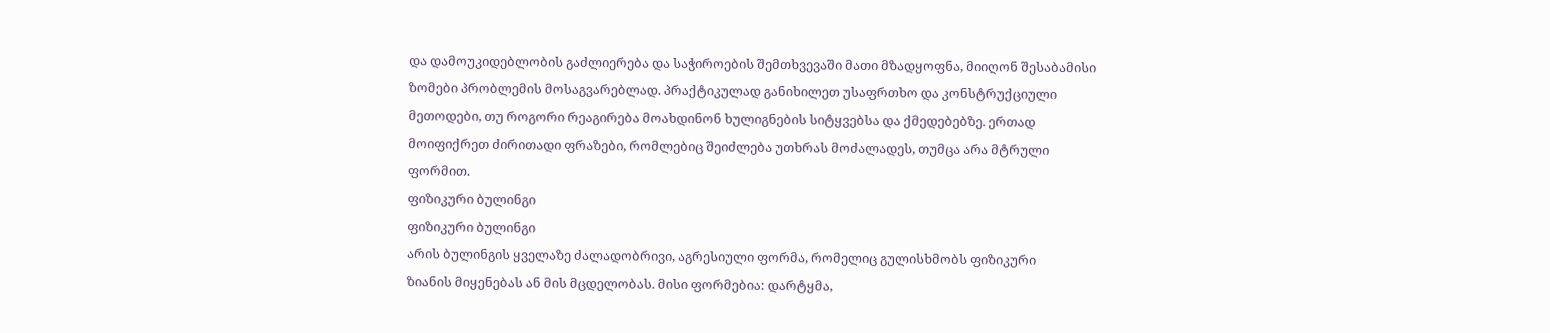და დამოუკიდებლობის გაძლიერება და საჭიროების შემთხვევაში მათი მზადყოფნა, მიიღონ შესაბამისი
ზომები პრობლემის მოსაგვარებლად. პრაქტიკულად განიხილეთ უსაფრთხო და კონსტრუქციული
მეთოდები, თუ როგორი რეაგირება მოახდინონ ხულიგნების სიტყვებსა და ქმედებებზე. ერთად
მოიფიქრეთ ძირითადი ფრაზები, რომლებიც შეიძლება უთხრას მოძალადეს, თუმცა არა მტრული
ფორმით.
ფიზიკური ბულინგი
ფიზიკური ბულინგი
არის ბულინგის ყველაზე ძალადობრივი, აგრესიული ფორმა, რომელიც გულისხმობს ფიზიკური
ზიანის მიყენებას ან მის მცდელობას. მისი ფორმებია: დარტყმა,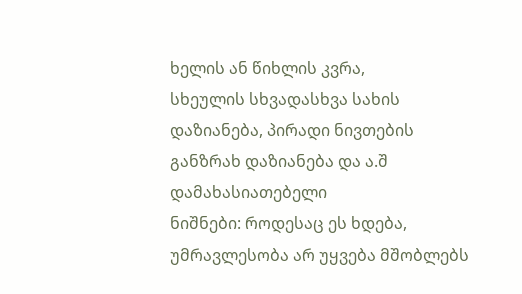ხელის ან წიხლის კვრა,
სხეულის სხვადასხვა სახის დაზიანება, პირადი ნივთების განზრახ დაზიანება და ა.შ
დამახასიათებელი
ნიშნები: როდესაც ეს ხდება, უმრავლესობა არ უყვება მშობლებს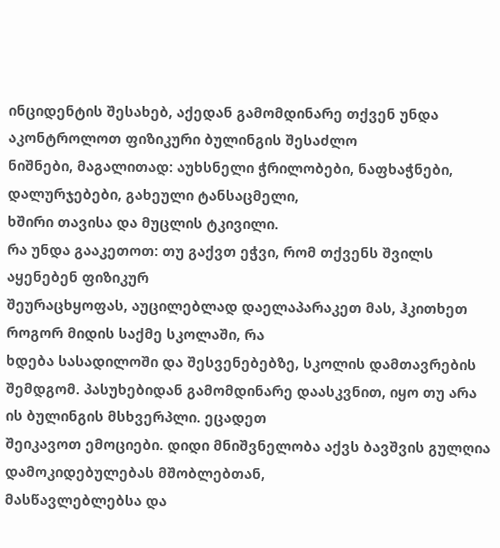ინციდენტის შესახებ, აქედან გამომდინარე თქვენ უნდა აკონტროლოთ ფიზიკური ბულინგის შესაძლო
ნიშნები, მაგალითად: აუხსნელი ჭრილობები, ნაფხაჭნები, დალურჯებები, გახეული ტანსაცმელი,
ხშირი თავისა და მუცლის ტკივილი.
რა უნდა გააკეთოთ: თუ გაქვთ ეჭვი, რომ თქვენს შვილს აყენებენ ფიზიკურ
შეურაცხყოფას, აუცილებლად დაელაპარაკეთ მას, ჰკითხეთ როგორ მიდის საქმე სკოლაში, რა
ხდება სასადილოში და შესვენებებზე, სკოლის დამთავრების შემდგომ. პასუხებიდან გამომდინარე დაასკვნით, იყო თუ არა ის ბულინგის მსხვერპლი. ეცადეთ
შეიკავოთ ემოციები. დიდი მნიშვნელობა აქვს ბავშვის გულღია დამოკიდებულებას მშობლებთან,
მასწავლებლებსა და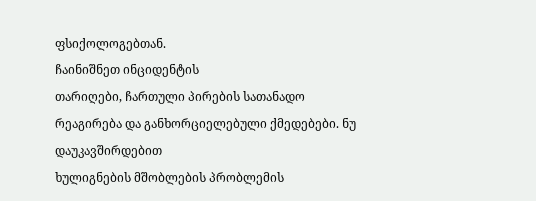ფსიქოლოგებთან.
ჩაინიშნეთ ინციდენტის
თარიღები, ჩართული პირების სათანადო რეაგირება და განხორციელებული ქმედებები. ნუ დაუკავშირდებით
ხულიგნების მშობლების პრობლემის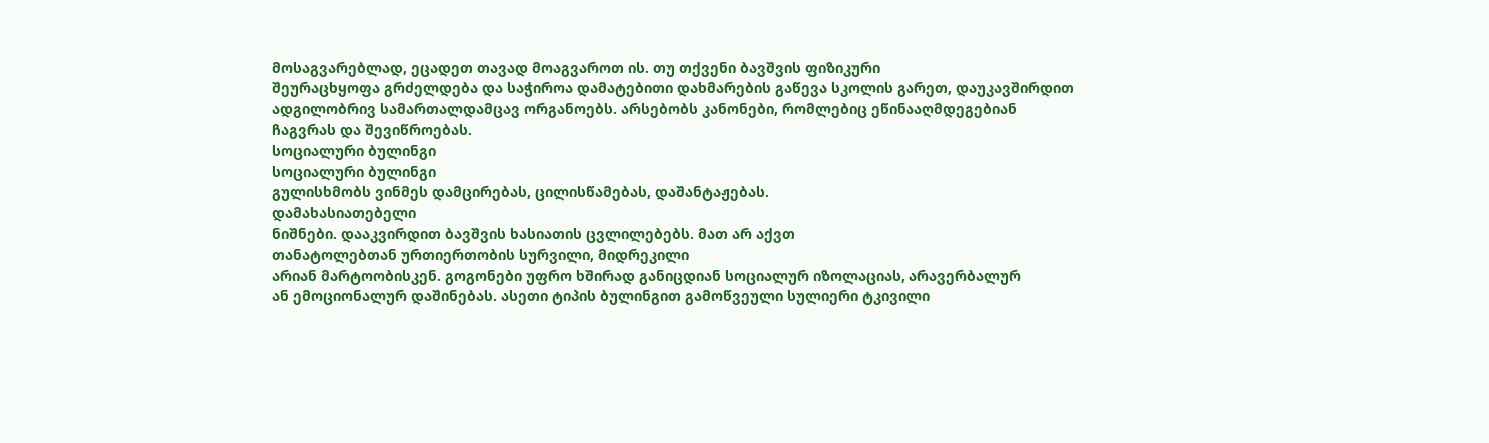მოსაგვარებლად, ეცადეთ თავად მოაგვაროთ ის. თუ თქვენი ბავშვის ფიზიკური
შეურაცხყოფა გრძელდება და საჭიროა დამატებითი დახმარების გაწევა სკოლის გარეთ, დაუკავშირდით
ადგილობრივ სამართალდამცავ ორგანოებს. არსებობს კანონები, რომლებიც ეწინააღმდეგებიან
ჩაგვრას და შევიწროებას.
სოციალური ბულინგი
სოციალური ბულინგი
გულისხმობს ვინმეს დამცირებას, ცილისწამებას, დაშანტაჟებას.
დამახასიათებელი
ნიშნები. დააკვირდით ბავშვის ხასიათის ცვლილებებს. მათ არ აქვთ
თანატოლებთან ურთიერთობის სურვილი, მიდრეკილი
არიან მარტოობისკენ. გოგონები უფრო ხშირად განიცდიან სოციალურ იზოლაციას, არავერბალურ
ან ემოციონალურ დაშინებას. ასეთი ტიპის ბულინგით გამოწვეული სულიერი ტკივილი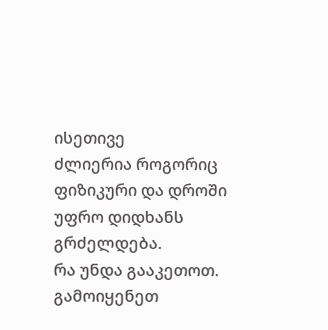ისეთივე
ძლიერია როგორიც ფიზიკური და დროში უფრო დიდხანს გრძელდება.
რა უნდა გააკეთოთ.
გამოიყენეთ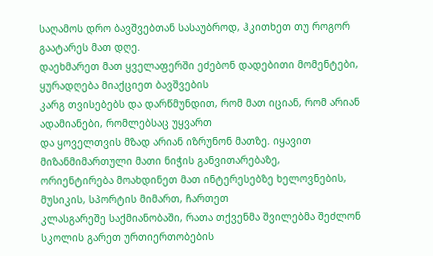საღამოს დრო ბავშვებთან სასაუბროდ, ჰკითხეთ თუ როგორ გაატარეს მათ დღე.
დაეხმარეთ მათ ყველაფერში ეძებონ დადებითი მომენტები, ყურადღება მიაქციეთ ბავშვების
კარგ თვისებებს და დარწმუნდით, რომ მათ იციან, რომ არიან ადამიანები, რომლებსაც უყვართ
და ყოველთვის მზად არიან იზრუნონ მათზე. იყავით მიზანმიმართული მათი ნიჭის განვითარებაზე,
ორიენტირება მოახდინეთ მათ ინტერესებზე ხელოვნების, მუსიკის, სპორტის მიმართ, ჩართეთ
კლასგარეშე საქმიანობაში, რათა თქვენმა შვილებმა შეძლონ სკოლის გარეთ ურთიერთობების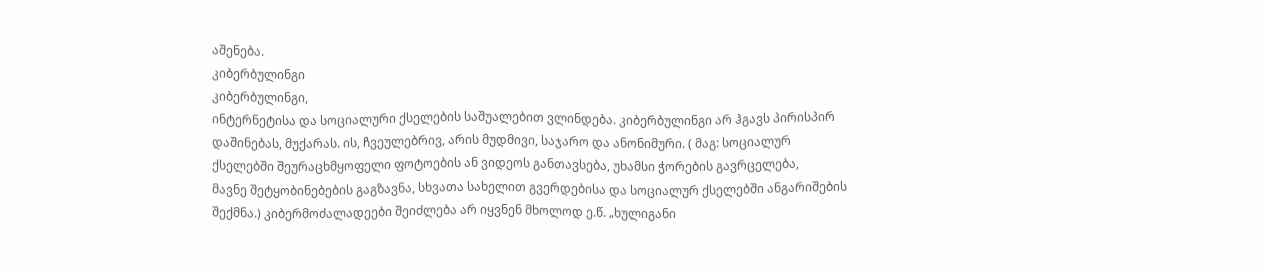აშენება.
კიბერბულინგი
კიბერბულინგი,
ინტერნეტისა და სოციალური ქსელების საშუალებით ვლინდება. კიბერბულინგი არ ჰგავს პირისპირ
დაშინებას, მუქარას. ის, ჩვეულებრივ, არის მუდმივი, საჯარო და ანონიმური. ( მაგ: სოციალურ
ქსელებში შეურაცხმყოფელი ფოტოების ან ვიდეოს განთავსება, უხამსი ჭორების გავრცელება,
მავნე შეტყობინებების გაგზავნა, სხვათა სახელით გვერდებისა და სოციალურ ქსელებში ანგარიშების
შექმნა.) კიბერმოძალადეები შეიძლება არ იყვნენ მხოლოდ ე.წ. „ხულიგანი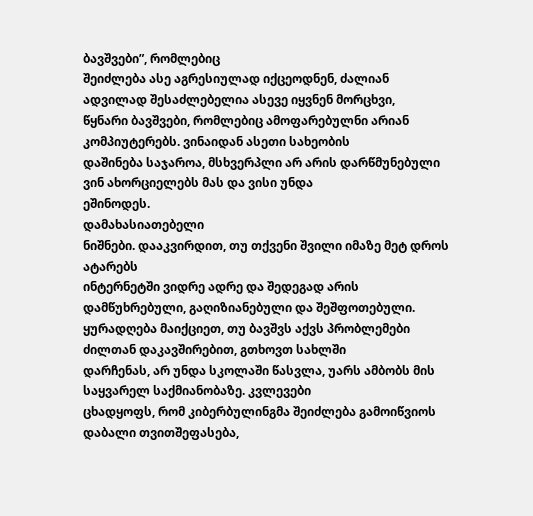ბავშვები”, რომლებიც
შეიძლება ასე აგრესიულად იქცეოდნენ, ძალიან ადვილად შესაძლებელია ასევე იყვნენ მორცხვი,
წყნარი ბავშვები, რომლებიც ამოფარებულნი არიან კომპიუტერებს. ვინაიდან ასეთი სახეობის
დაშინება საჯაროა, მსხვერპლი არ არის დარწმუნებული ვინ ახორციელებს მას და ვისი უნდა
ეშინოდეს.
დამახასიათებელი
ნიშნები. დააკვირდით, თუ თქვენი შვილი იმაზე მეტ დროს ატარებს
ინტერნეტში ვიდრე ადრე და შედეგად არის დამწუხრებული, გაღიზიანებული და შეშფოთებული.
ყურადღება მაიქციეთ, თუ ბავშვს აქვს პრობლემები ძილთან დაკავშირებით, გთხოვთ სახლში
დარჩენას, არ უნდა სკოლაში წასვლა, უარს ამბობს მის საყვარელ საქმიანობაზე. კვლევები
ცხადყოფს, რომ კიბერბულინგმა შეიძლება გამოიწვიოს დაბალი თვითშეფასება,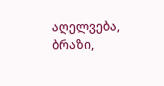აღელვება, ბრაზი,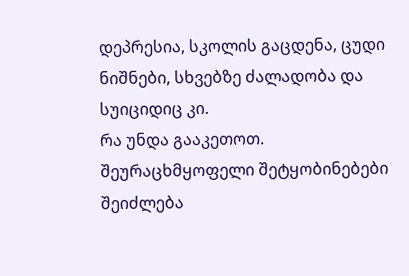დეპრესია, სკოლის გაცდენა, ცუდი ნიშნები, სხვებზე ძალადობა და სუიციდიც კი.
რა უნდა გააკეთოთ.
შეურაცხმყოფელი შეტყობინებები შეიძლება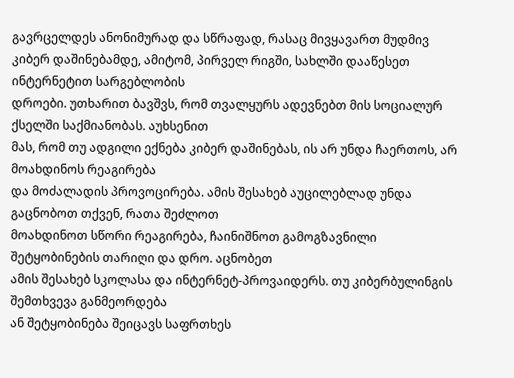გავრცელდეს ანონიმურად და სწრაფად, რასაც მივყავართ მუდმივ
კიბერ დაშინებამდე, ამიტომ, პირველ რიგში, სახლში დააწესეთ ინტერნეტით სარგებლობის
დროები. უთხარით ბავშვს, რომ თვალყურს ადევნებთ მის სოციალურ ქსელში საქმიანობას. აუხსენით
მას, რომ თუ ადგილი ექნება კიბერ დაშინებას, ის არ უნდა ჩაერთოს, არ მოახდინოს რეაგირება
და მოძალადის პროვოცირება. ამის შესახებ აუცილებლად უნდა გაცნობოთ თქვენ, რათა შეძლოთ
მოახდინოთ სწორი რეაგირება, ჩაინიშნოთ გამოგზავნილი შეტყობინების თარიღი და დრო. აცნობეთ
ამის შესახებ სკოლასა და ინტერნეტ-პროვაიდერს. თუ კიბერბულინგის შემთხვევა განმეორდება
ან შეტყობინება შეიცავს საფრთხეს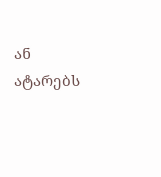ან ატარებს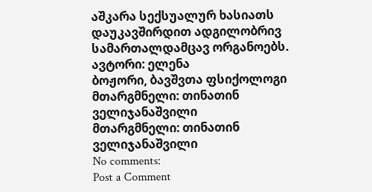აშკარა სექსუალურ ხასიათს დაუკავშირდით ადგილობრივ სამართალდამცავ ორგანოებს.
ავტორი: ელენა
ბოჟორი, ბავშვთა ფსიქოლოგი
მთარგმნელი: თინათინ ველიჯანაშვილი
მთარგმნელი: თინათინ ველიჯანაშვილი
No comments:
Post a Comment